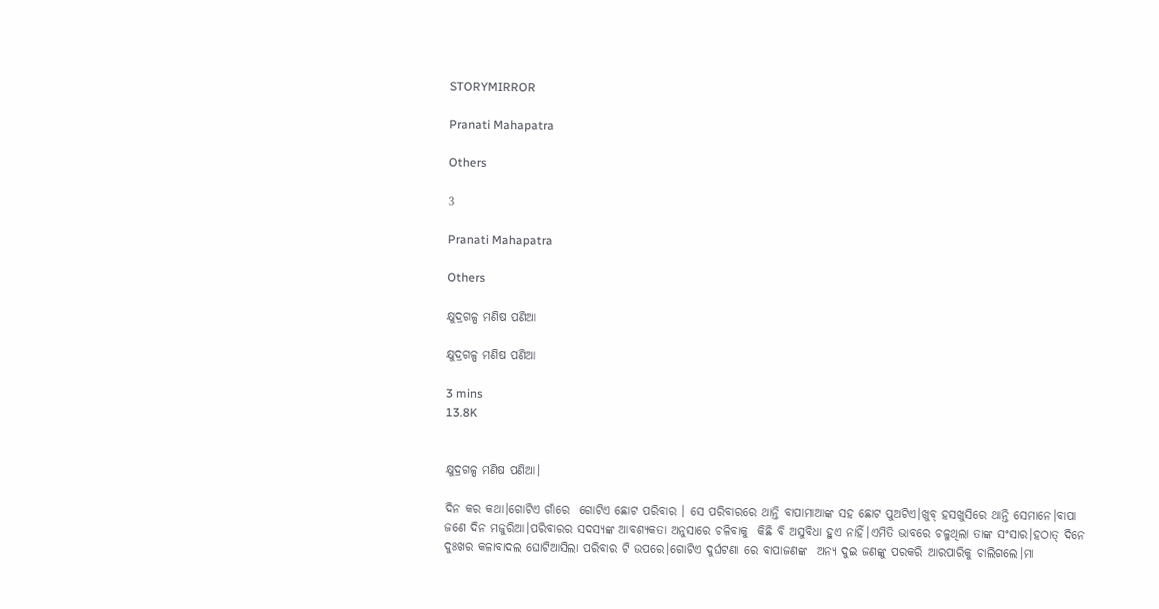STORYMIRROR

Pranati Mahapatra

Others

3

Pranati Mahapatra

Others

କ୍ଷୁଦ୍ରଗଳ୍ପ ମଣିଷ ପଣିଆ

କ୍ଷୁଦ୍ରଗଳ୍ପ ମଣିଷ ପଣିଆ

3 mins
13.8K


କ୍ଷୁଦ୍ରଗଳ୍ପ ମଣିଷ ପଣିଆ।

ଦିନ କର କଥା।ଗୋଟିଏ ଗାଁରେ  ଗୋଟିଏ ଛୋଟ ପରିବାର । ସେ ପରିବାରରେ ଥାନ୍ତି ବାପାମାଆଙ୍କ ସହ ଛୋଟ ପୁଅଟିଏ।ଖୁବ୍ ହସଖୁସିରେ ଥାନ୍ତି ସେମାନେ।ବାପା ଜଣେ ଦିନ ମଜୁରିଆ।ପରିବାରର ସଦସ୍ୟଙ୍କ ଆବଶ୍ୟକତା ଅନୁସାରେ ଚଳିବାକୁ  କିଛି ବି ଅସୁବିଧା ହୁଏ ନାହିଁ।ଏମିତି ଭାବରେ ଚଳୁଥିଲା ତାଙ୍କ ସଂସାର।ହଠାତ୍ ଦିନେ ଦୁଃଖର କଳାବାଦଲ ଘୋଟିଆସିଲା ପରିବାର ଟି ଉପରେ।ଗୋଟିଏ ଦୁର୍ଘଟଣା ରେ ବାପାଜଣଙ୍କ  ଅନ୍ୟ ଦୁଇ ଜଣଙ୍କୁ ପରକରି ଆରପାରିକୁ ଚାଲିଗଲେ।ମା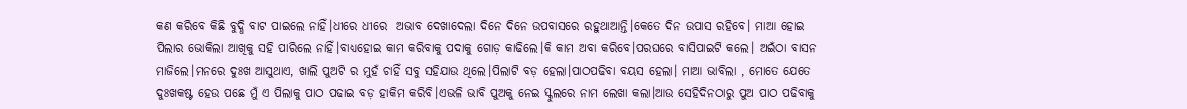କଣ କରିବେ କିଛି ବୁଦ୍ଧି ବାଟ ପାଇଲେ ନାହିଁ।ଧୀରେ ଧୀରେ  ଅଭାବ ଦେଖାଦେଲା ଦିନେ ଦିନେ ଉପବାସରେ ରହୁଥାଆନ୍ତି।କେତେ ଦିନ ଉପାସ ରହିବେ। ମାଆ ହୋଇ ପିଲାର ଭୋକିଲା ଆଖିକୁ ସହି ପାରିଲେ ନାହିଁ।ବାଧ୍ୟହୋଇ କାମ କରିବାକୁ ପଦାକୁ ଗୋଡ଼ କାଢିଲେ।କି କାମ ଅବା କରିବେ।ପରଘରେ ବାସିପାଇଟି କଲେ। ଅଇଁଠା ବାସନ ମାଜିଲେ।ମନରେ ଦୁଃଖ ଆସୁଥାଏ, ଖାଲି ପୁଅଟି ର ମୁହଁ ଚାହିଁ ସବୁ ସହିଯାଉ ଥିଲେ।ପିଲାଟି ବଡ଼ ହେଲା।ପାଠପଢିବା ବୟସ ହେଲା। ମାଆ ଭାବିଲା , ମୋତେ ଯେତେ ଦୁଃଖକଷ୍ଟ ହେଉ ପଛେ ମୁଁ ଏ ପିଲାକୁ ପାଠ ପଢାଇ ବଡ଼ ହାକିମ କରିବି।ଏଭଳି ଭାବି ପୁଅକୁ ନେଇ ସ୍କୁଲରେ ନାମ ଲେଖା କଲା।ଆଉ ସେହିଦିନଠାରୁ ପୁଅ ପାଠ ପଢିବାକୁ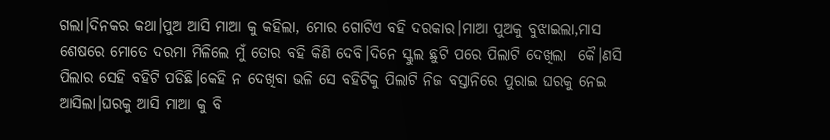ଗଲା।ଦିନକର କଥା।ପୁଅ ଆସି ମାଆ କୁ କହିଲା, ମୋର ଗୋଟିଏ ବହି ଦରକାର।ମାଆ ପୁଅକୁ ବୁଝାଇଲା,ମାସ ଶେଷରେ ମୋତେ ଦରମା ମିଳିଲେ ମୁଁ ତୋର ବହି କିଣି ଦେବି।ଦିନେ ସ୍କୁଲ ଛୁଟି ପରେ ପିଲାଟି ଦେଖିଲା  କୈ।ଣସି  ପିଲାର ସେହି ବହିଟି ପଡିଛି।କେହି ନ ଦେଖିବା ଭଳି ସେ ବହିଟିକୁ ପିଲାଟି ନିଜ ବସ୍ତାନିରେ ପୁରାଇ ଘରକୁ ନେଇ ଆସିଲା।ଘରକୁ ଆସି ମାଆ କୁ ବି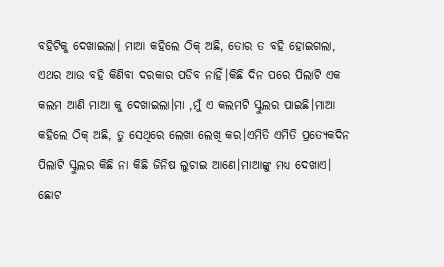ବହିଟିକୁ ଦେଖାଇଲା। ମାଆ କହିଲେ ଠିକ୍ ଅଛି, ତୋର ତ ବହି ହୋଇଗଲା, ଏଥର ଆଉ ବହି କିଣିବା ଦରକାର ପଡିବ ନାହିଁ।କିଛି ଦିନ ପରେ ପିଲାଟି ଏକ କଲମ ଆଣି ମାଆ କୁ ଦେଖାଇଲା।ମା ,ମୁଁ ଏ କଲମଟି ସ୍କୁଲର ପାଇଛି।ମାଆ କହିଲେ ଠିକ୍ ଅଛି, ତୁ ସେଥିରେ ଲେଖା ଲେଖି କର।ଏମିତି ଏମିତି ପ୍ରତ୍ୟେକଦିନ ପିଲାଟି ସ୍କୁଲର କିଛି ନା କିଛି ଜିନିଷ ଲୁଚାଇ ଆଣେ।ମାଆଙ୍କୁ ମଧ୍ୟ ଦେଖାଏ। ଛୋଟ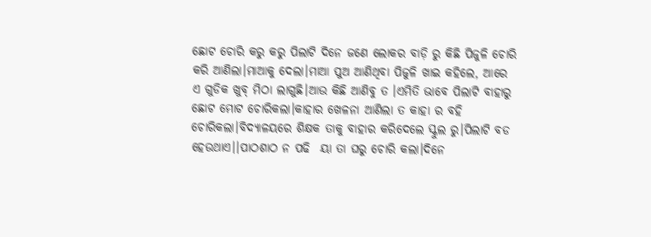ଛୋଟ ଚୋରି କରୁ କରୁ ପିଲାଟି ଦିନେ ଜଣେ ଲୋକର ବାଡ଼ି ରୁ କିଛି ପିଜୁଳି ଚୋରି କରି ଆଣିଲା।ମାଆକୁ ଦେଲା।ମାଆ ପୁଅ ଆଣିଥିବା ପିଜୁଳି ଖାଇ କହିଲେ, ଆରେ ଏ ଗୁଡିକ ଖୁବ୍ ମିଠା ଲାଗୁଛି।ଆଉ କିଛି ଆଣିବୁ ତ ।ଏମିତି ଭାବେ ପିଲାଟି ବାହାରୁ ଛୋଟ ମୋଟ ଚୋରିକଲା।କାହାର ଖେଳନା ଆଣିଲା ତ କାହା ର ବହି ଚୋରିକଲା।ବିଦ୍ୟାଳୟରେ ଶିକ୍ଷକ ତାକୁ ବାହାର କରିଦେଲେ ସ୍କୁଲ ରୁ।ପିଲାଟି ବଡ ହେଉଥାଏ।।ପାଠଶାଠ ନ ପଢି  ୟା ତା ଘରୁ ଚୋରି କଲା।ଦିନେ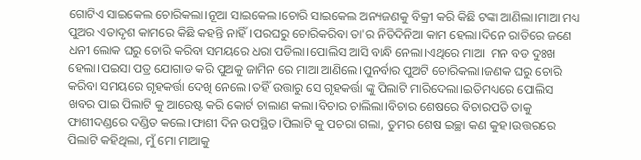ଗୋଟିଏ ସାଇକେଲ ଚୋରିକଲା।ନୂଆ ସାଇକେଲ।ଚୋରି ସାଇକେଲ ଅନ୍ୟଜଣକୁ ବିକ୍ରୀ କରି କିଛି ଟଙ୍କା ଆଣିଲା।ମାଆ ମଧ୍ୟ ପୁଅର ଏତାଦୃଶ କାମରେ କିଛି କହନ୍ତି ନାହିଁ।ପରଘରୁ ଚୋରିକରିବା ତା'ର ନିତିଦିନିଆ କାମ ହେଲା।ଦିନେ ରାତିରେ ଜଣେ ଧନୀ ଲୋକ ଘରୁ ଚୋରି କରିବା ସମୟରେ ଧରା ପଡିଲା।ପୋଲିସ ଆସି ବାନ୍ଧି ନେଲା।ଏଥିରେ ମାଆ  ମନ ବଡ ଦୁଃଖ ହେଲା।ପଇସା ପତ୍ର ଯୋଗାଡ କରି ପୁଅକୁ ଜାମିନ ରେ ମାଆ ଆଣିଲେ।ପୁନର୍ବାର ପୁଅଟି ଚୋରିକଲା।ଜଣକ ଘରୁ ଚୋରି କରିବା ସମୟରେ ଗୃହକର୍ତ୍ତା ଦେଖି ନେଲେ।ତହିଁ ଉତ୍ତାରୁ ସେ ଗୃହକର୍ତ୍ତା ଙ୍କୁ ପିଲାଟି ମାରିଦେଲା।ଇତିମଧ୍ୟରେ ପୋଲିସ ଖବର ପାଇ ପିଲାଟି କୁ ଆରେଷ୍ଟ କରି କୋର୍ଟ ଚାଲାଣ କଲା।ବିଚାର ଚାଲିଲା।ବିଚାର ଶେଷରେ ବିଚାରପତି ତାକୁ ଫାଶୀଦଣ୍ଡରେ ଦଣ୍ଡିତ କଲେ।ଫାଶୀ ଦିନ ଉପସ୍ଥିତ।ପିଲାଟି କୁ ପଚରା ଗଲା, ତୁମର ଶେଷ ଇଚ୍ଛା କଣ କୁହ।ଉତ୍ତରରେ ପିଲାଟି କହିଥିଲା, ମୁଁ ମୋ ମାଆକୁ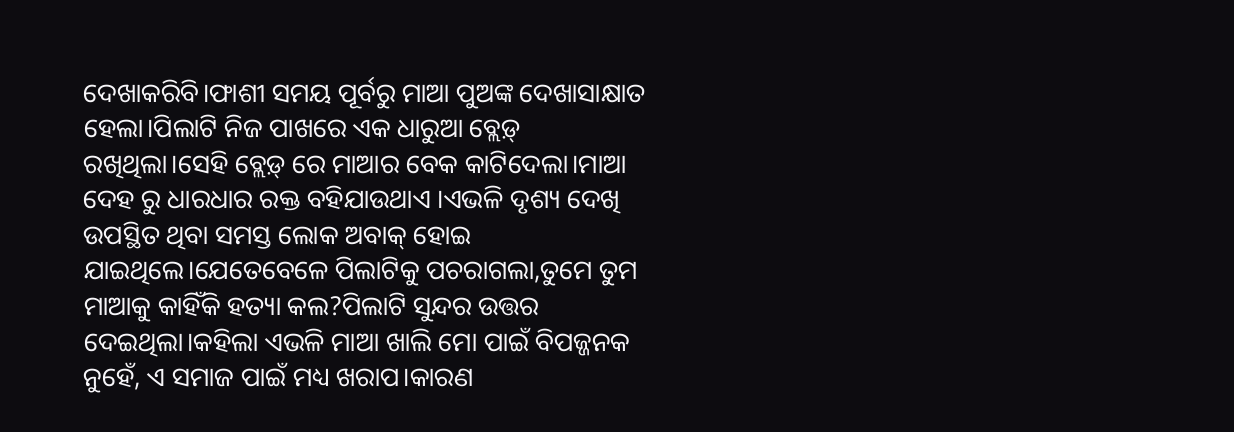ଦେଖାକରିବି।ଫାଶୀ ସମୟ ପୂର୍ବରୁ ମାଆ ପୁଅଙ୍କ ଦେଖାସାକ୍ଷାତ ହେଲା।ପିଲାଟି ନିଜ ପାଖରେ ଏକ ଧାରୁଆ ବ୍ଲେଡ଼୍ ରଖିଥିଲା।ସେହି ବ୍ଲେଡ଼୍ ରେ ମାଆର ବେକ କାଟିଦେଲା।ମାଆ ଦେହ ରୁ ଧାରଧାର ରକ୍ତ ବହିଯାଉଥାଏ ।ଏଭଳି ଦୃଶ୍ୟ ଦେଖି ଉପସ୍ଥିତ ଥିବା ସମସ୍ତ ଲୋକ ଅବାକ୍ ହୋଇ ଯାଇଥିଲେ।ଯେତେବେଳେ ପିଲାଟିକୁ ପଚରାଗଲା,ତୁମେ ତୁମ ମାଆକୁ କାହିଁକି ହତ୍ୟା କଲ?ପିଲାଟି ସୁନ୍ଦର ଉତ୍ତର ଦେଇଥିଲା।କହିଲା ଏଭଳି ମାଆ ଖାଲି ମୋ ପାଇଁ ବିପଜ୍ଜନକ ନୁହେଁ, ଏ ସମାଜ ପାଇଁ ମଧ୍ୟ ଖରାପ।କାରଣ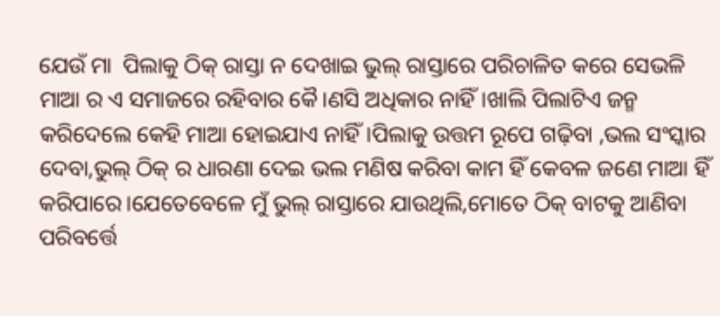ଯେଉଁ ମା  ପିଲାକୁ ଠିକ୍ ରାସ୍ତା ନ ଦେଖାଇ ଭୁଲ୍ ରାସ୍ତାରେ ପରିଚାଳିତ କରେ ସେଭଳି ମାଆ ର ଏ ସମାଜରେ ରହିବାର କୈ।ଣସି ଅଧିକାର ନାହିଁ।ଖାଲି ପିଲାଟିଏ ଜନ୍ମ କରିଦେଲେ କେହି ମାଆ ହୋଇଯାଏ ନାହିଁ।ପିଲାକୁ ଉତ୍ତମ ରୂପେ ଗଢ଼ିବା ,ଭଲ ସଂସ୍କାର ଦେବା,ଭୁଲ୍ ଠିକ୍ ର ଧାରଣା ଦେଇ ଭଲ ମଣିଷ କରିବା କାମ ହିଁ କେବଳ ଜଣେ ମାଆ ହିଁ କରିପାରେ।ଯେତେବେଳେ ମୁଁ ଭୁଲ୍ ରାସ୍ତାରେ ଯାଉଥିଲି,ମୋତେ ଠିକ୍ ବାଟକୁ ଆଣିବା ପରିବର୍ତ୍ତେ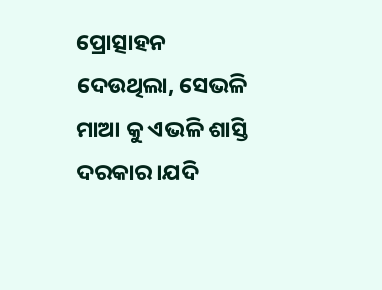ପ୍ରୋତ୍ସାହନ ଦେଉଥିଲା, ସେଭଳି ମାଆ କୁ ଏଭଳି ଶାସ୍ତି ଦରକାର।ଯଦି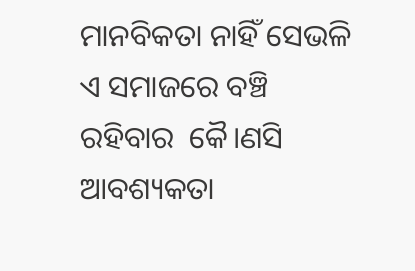ମାନବିକତା ନାହିଁ ସେଭଳି ଏ ସମାଜରେ ବଞ୍ଚି ରହିବାର  କୈ।ଣସି ଆବଶ୍ୟକତା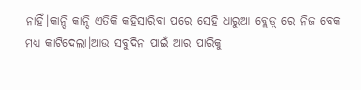ନାହିଁ।କାନ୍ଦି କାନ୍ଦି ଏତିକି କହିସାରିବା ପରେ ସେହି ଧାରୁଆ ବ୍ଲେଡ଼୍ ରେ ନିଜ ବେକ ମଧ୍ୟ କାଟିଦେଲା।ଆଉ ସବୁଦିନ ପାଇଁ ଆର ପାରିକୁ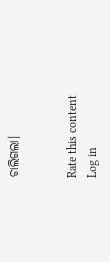ଚାଲିଗଲା।


Rate this content
Log in